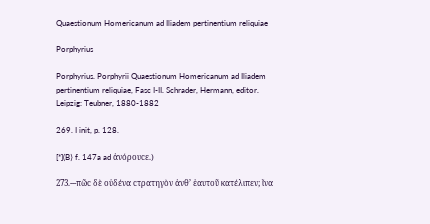Quaestionum Homericanum ad Iliadem pertinentium reliquiae

Porphyrius

Porphyrius. Porphyrii Quaestionum Homericanum ad Iliadem pertinentium reliquiae, Fasc I-II. Schrader, Hermann, editor. Leipzig: Teubner, 1880-1882

269. I init, p. 128.

[*](B⟩ f. 147a ad ἀνόρουϲε.)

273.---πῶϲ δὲ οὐδένα ϲτρατηγὸν ἀνθ’ ἑαυτοῦ κατέλιπεν; ἵνα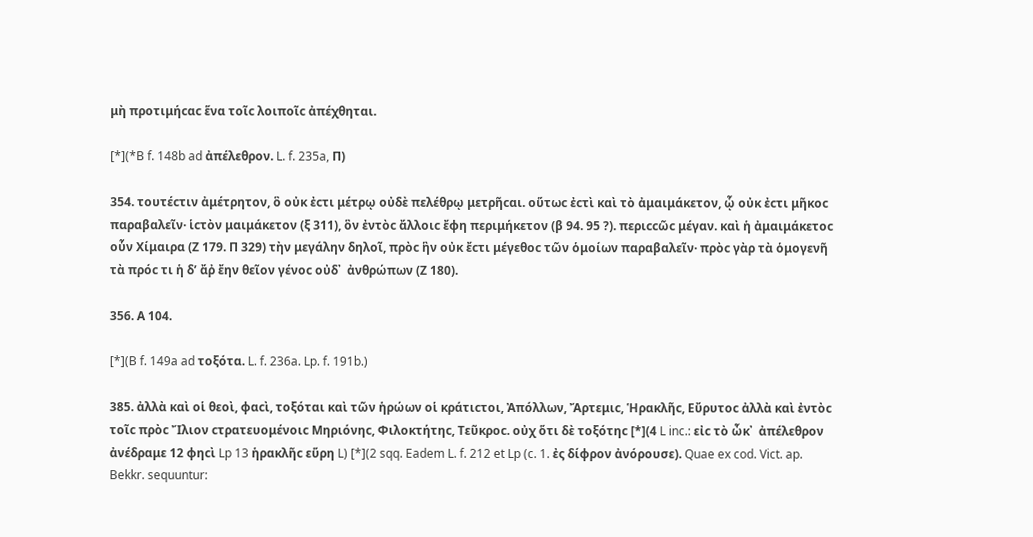μὴ προτιμήϲαϲ ἕνα τοῖϲ λοιποῖϲ ἀπέχθηται.

[*](*B f. 148b ad ἀπέλεθρον. L. f. 235a, Π)

354. τουτέϲτιν ἀμέτρητον, ὃ οὐκ ἐϲτι μέτρῳ οὐδὲ πελέθρῳ μετρῆϲαι. οὕτωϲ ἐϲτὶ καὶ τὸ ἀμαιμάκετον, ᾧ οὐκ ἐϲτι μῆκοϲ παραβαλεῖν· ἱϲτὸν μαιμάκετον (ξ 311), ὃν ἐντὸϲ ἄλλοιϲ ἔφη περιμήκετον (β 94. 95 ?). περιϲϲῶϲ μέγαν. καὶ ἡ ἀμαιμάκετοϲ οὗν Χίμαιρα (Ζ 179. Π 329) τὴν μεγάλην δηλοῖ, πρὸϲ ἣν οὐκ ἔϲτι μέγεθοϲ τῶν ὁμοίων παραβαλεῖν· πρὸϲ γὰρ τὰ ὁμογενῆ τὰ πρόϲ τι ἡ δ’ ἄῤ ἔην θεῖον γένοϲ οὐδ᾿  ἀνθρώπων (Ζ 180).

356. Α 104.

[*](B f. 149a ad τοξότα. L. f. 236a. Lp. f. 191b.)

385. ἀλλὰ καὶ οἱ θεοὶ, φαϲὶ, τοξόται καὶ τῶν ἡρώων οἱ κράτιϲτοι, Ἀπόλλων, Ἄρτεμιϲ, Ἡρακλῆϲ, Εὔρυτοϲ ἀλλὰ καὶ ἐντὸϲ τοῖϲ πρὸϲ Ἴλιον ϲτρατευομένοιϲ Μηριόνηϲ, Φιλοκτήτηϲ, Τεῦκροϲ. οὐχ ὅτι δὲ τοξότηϲ [*](4 L inc.: εἰϲ τὸ ὦκ᾿  ἀπέλεθρον ἀνέδραμε 12 φηϲὶ Lp 13 ἡρακλῆϲ εὕρη L) [*](2 sqq. Eadem L. f. 212 et Lp (c. 1. ἐς δίφρον ἀνόρουσε). Quae ex cod. Vict. ap. Bekkr. sequuntur: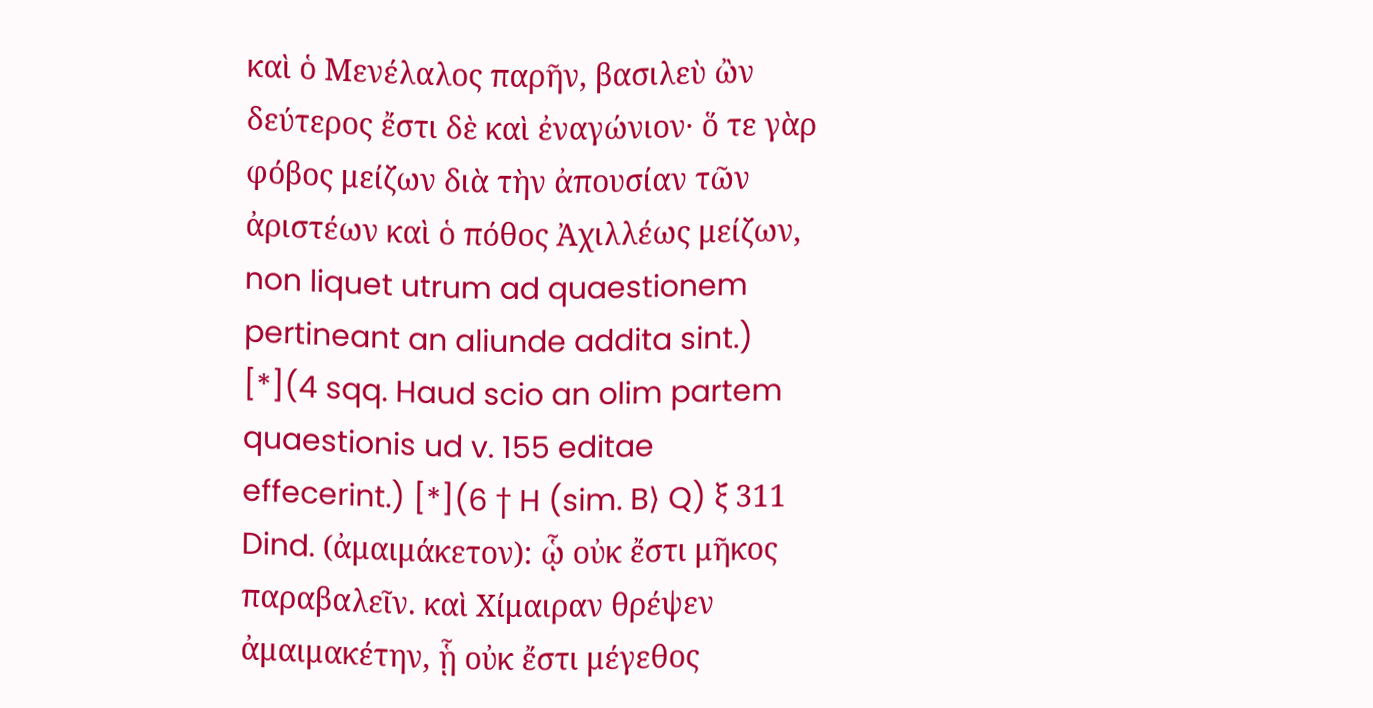καὶ ὁ Μενέλαλος παρῆν, βασιλεὺ ὢν δεύτερος ἔστι δὲ καὶ ἐναγώνιον· ὅ τε γὰρ φόβος μείζων διὰ τὴν ἀπουσίαν τῶν ἀριστέων καὶ ὁ πόθος Ἀχιλλέως μείζων, non liquet utrum ad quaestionem pertineant an aliunde addita sint.) [*](4 sqq. Haud scio an olim partem quaestionis ud v. 155 editae effecerint.) [*](6 † H (sim. B⟩ Q) ξ 311 Dind. (ἀμαιμάκετον): ᾧ οὐκ ἔστι μῆκος παραβαλεῖν. καὶ Χίμαιραν θρέψεν ἀμαιμακέτην, ᾗ οὐκ ἔστι μέγεθος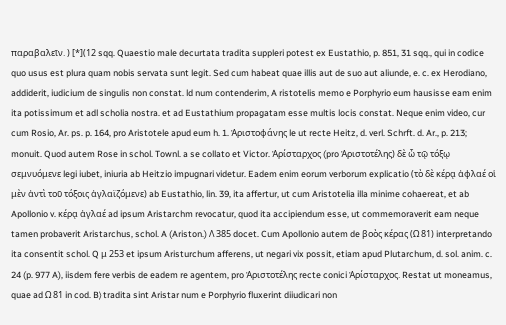παραβαλεῖν. ) [*](12 sqq. Quaestio male decurtata tradita suppleri potest ex Eustathio, p. 851, 31 sqq., qui in codice quo usus est plura quam nobis servata sunt legit. Sed cum habeat quae illis aut de suo aut aliunde, e. c. ex Herodiano, addiderit, iudicium de singulis non constat. ld num contenderim, A ristotelis memo e Porphyrio eum hausisse eam enim ita potissimum et adl scholia nostra. et ad Eustathium propagatam esse multis locis constat. Neque enim video, cur cum Rosio, Ar. ps. p. 164, pro Aristotele apud eum h. 1. Ἀριστοφάνης le ut recte Heitz, d. verl. Schrft. d. Ar., p. 213; monuit. Quod autem Rose in schol. Townl. a se collato et Victor. Ἀρίσταρχος (pro Ἀριστοτέλης) δὲ ὦ τῷ τόξῳ σεμνυόμενε legi iubet, iniuria ab Heitzio impugnari videtur. Eadem enim eorum verborum explicatio (τὸ δὲ κέρᾳ ἀφλαέ οἱ μὲν ἀντὶ τοῦ τόξοις ἀγλαϊζόμενε) ab Eustathio, lin. 39, ita affertur, ut cum Aristotelia illa minime cohaereat, et ab Apollonio v. κέρᾳ ἀγλαέ ad ipsum Aristarchm revocatur, quod ita accipiendum esse, ut commemoraverit eam neque tamen probaverit Aristarchus, schol. A (Ariston.) Λ 385 docet. Cum Apollonio autem de βοὸς κέρας (Ω 81) interpretando ita consentit schol. Q μ 253 et ipsum Aristurchum afferens, ut negari vix possit, etiam apud Plutarchum, d. sol. anim. c. 24 (p. 977 A), iisdem fere verbis de eadem re agentem, pro Ἀριστοτέλης recte conici Ἀρίσταρχος. Restat ut moneamus, quae ad Ω 81 in cod. B⟩ tradita sint Aristar num e Porphyrio fluxerint diiudicari non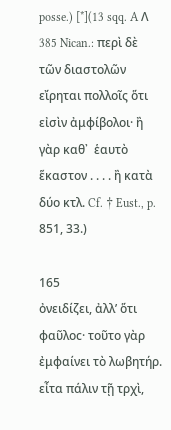posse.) [*](13 sqq. A Λ 385 Nican.: περὶ δὲ τῶν διαστολῶν εἴρηται πολλοῖς ὅτι εἰσὶν ἀμφίβολοι· ἢ γὰρ καθ᾿  ἑαυτὸ ἕκαστον . . . . ἢ κατὰ δύο κτλ. Cf. † Eust., p. 851, 33.)

165
ὀνειδίζει, ἀλλ’ ὅτι φαῦλοϲ· τοῦτο γὰρ ἐμφαίνει τὸ λωβητήρ. εἶτα πάλιν τῇ τρχὶ,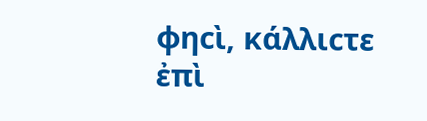φηϲὶ, κάλλιϲτε ἐπὶ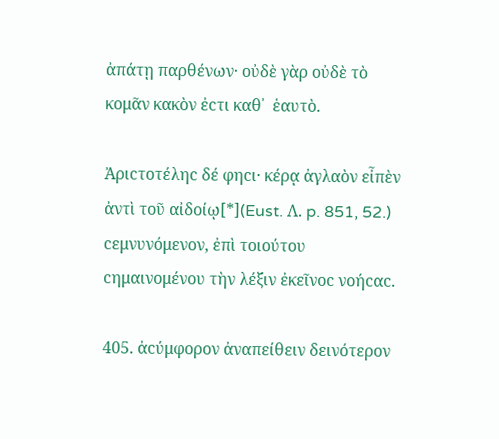ἀπάτῃ παρθένων· οὐδὲ γὰρ οὐδὲ τὸ κομᾶν κακὸν ἐϲτι καθ᾿  ἑαυτὸ.

Ἀριϲτοτέληϲ δέ φηϲι· κέρᾳ ἀγλαὸν εἶπὲν ἀντὶ τοῦ αἰδοίῳ[*](Eust. Λ. p. 851, 52.) ϲεμνυνόμενον, ἐπὶ τοιούτου ϲημαινομένου τὴν λέξιν ἐκεῖνοϲ νοήϲαϲ.

405. ἀϲύμφορον ἀναπείθειν δεινότερον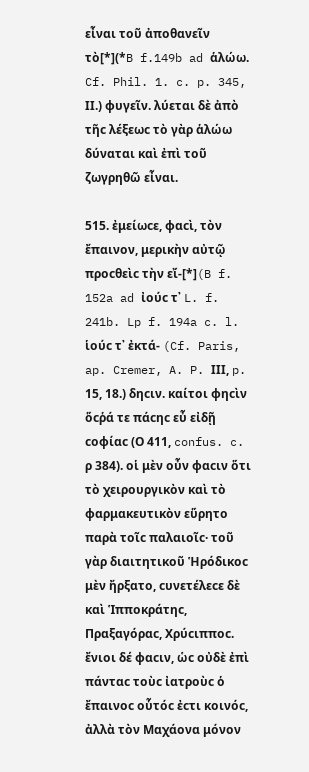εἶναι τοῦ ἀποθανεῖν τὸ[*](*B f.149b ad ἁλώω. Cf. Phil. 1. c. p. 345, ΙΙ.) φυγεῖν. λύεται δὲ ἀπὸ τῆϲ λέξεωϲ τὸ γὰρ ἁλώω δύναται καὶ ἐπὶ τοῦ ζωγρηθῶ εἶναι.

515. ἐμείωϲε, φαϲὶ, τὸν ἔπαινον, μερικὴν αὐτῷ προϲθεὶϲ τὴν εἴ-[*](B f. 152a ad ἰούϲ τ᾿ L. f. 241b. Lp f. 194a c. l. ἱούϲ τ᾿ ἐκτά- (Cf. Paris, ap. Cremer, A. P. ΙΙΙ, p. 15, 18.) δηϲιν. καίτοι φηϲὶν ὅϲῥά τε πάϲηϲ εὖ εἰδῇ ϲοφίαϲ (Ο 411, confus. c. ρ 384). οἱ μὲν οὖν φαϲιν ὅτι τὸ χειρουργικὸν καὶ τὸ φαρμακευτικὸν εὕρητο παρὰ τοῖϲ παλαιοῖϲ· τοῦ γὰρ διαιτητικοῦ Ἡρόδικοϲ μὲν ἤρξατο, ϲυνετέλεϲε δὲ καὶ Ἱπποκράτηϲ, Πραξαγόραϲ, Χρύϲιπποϲ. ἔνιοι δέ φαϲιν, ὡϲ οὐδὲ ἐπὶ πάνταϲ τοὺϲ ἰατροὺϲ ὁ ἔπαινοϲ οὗτόϲ ἐϲτι κοινόϲ, ἀλλὰ τὸν Μαχάονα μόνον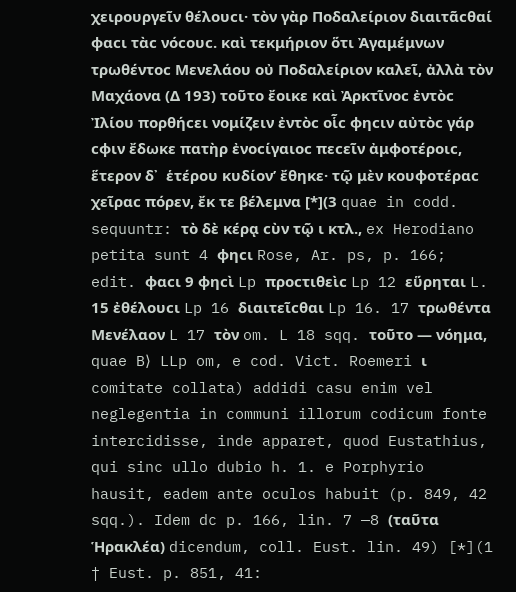χειρουργεῖν θέλουϲι· τὸν γὰρ Ποδαλείριον διαιτᾶϲθαί φαϲι τὰϲ νόϲουϲ. καὶ τεκμήριον ὅτι Ἀγαμέμνων τρωθέντοϲ Μενελάου οὐ Ποδαλείριον καλεῖ, ἀλλὰ τὸν Μαχάονα (Δ 193) τοῦτο ἔοικε καὶ Ἀρκτῖνοϲ ἐντὸϲ Ἰλίου πορθήϲει νομίζειν ἐντὸϲ οἷϲ φηϲιν αὐτὸϲ γάρ ϲφιν ἔδωκε πατὴρ ἐνοϲίγαιοϲ πεϲεῖν ἀμφοτέροιϲ, ἕτερον δ᾿  ἑτέρου κυδίον’ ἔθηκε· τῷ μὲν κουφοτέραϲ χεῖραϲ πόρεν, ἔκ τε βέλεμνα [*](3 quae in codd. sequuntr: τὸ δὲ κέρᾳ ϲὺν τῷ ι κτλ., ex Herodiano petita sunt 4 φηϲι Rose, Ar. ps, p. 166; edit. φαϲι 9 φηϲὶ Lp προϲτιθεὶϲ Lp 12 εὕρηται L. 15 ἐθέλουϲι Lp 16 διαιτεῖϲθαι Lp 16. 17 τρωθέντα Μενέλαον L 17 τὸν om. L 18 sqq. τοῦτο — νόημα, quae B⟩ LLp om, e cod. Vict. Roemeri ι comitate collata) addidi casu enim vel neglegentia in communi illorum codicum fonte intercidisse, inde apparet, quod Eustathius, qui sinc ullo dubio h. 1. e Porphyrio hausit, eadem ante oculos habuit (p. 849, 42 sqq.). Idem dc p. 166, lin. 7 —8 (ταῦτα Ἡρακλέα) dicendum, coll. Eust. lin. 49) [*](1 † Eust. p. 851, 41: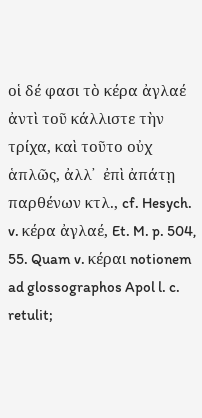οἱ δέ φασι τὸ κέρα ἀγλαέ ἀντὶ τοῦ κάλλιστε τὴν τρίχα, καὶ τοῦτο οὐχ ἁπλῶς, ἀλλ᾿  ἐπὶ ἀπάτῃ παρθένων κτλ., cf. Hesych. v. κέρα ἀγλαέ, Et. M. p. 504, 55. Quam v. κέραι notionem ad glossographos Apol l. c. retulit;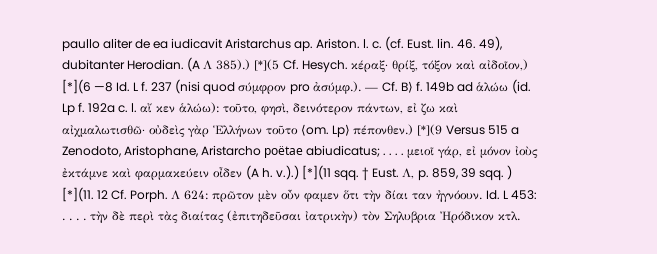paullo aliter de ea iudicavit Aristarchus ap. Ariston. l. c. (cf. Eust. lin. 46. 49), dubitanter Herodian. (A Λ 385).) [*](5 Cf. Hesych. κέραξ· θρίξ, τόξον καὶ αἰδοῖον,) [*](6 —8 Id. L f. 237 (nisi quod σύμφρον pro ἀσύμφ.). — Cf. B⟩ f. 149b ad ἁλώω (id. Lp f. 192a c. l. αἴ κεν ἁλώω): τοῦτο, φησὶ, δεινότερον πάντων, εἰ ζω καὶ αἰχμαλωτισθῶ· οὐδεὶς γὰρ Ἑλλήνων τοῦτο ⟨om. Lp⟩ πέπονθεν.) [*](9 Versus 515 a Zenodoto, Aristophane, Aristarcho poëtae abiudicatus; . . . . μειοῖ γάρ, εἰ μόνον ἰοὺς ἐκτάμνε καὶ φαρμακεύειν οἶδεν (A h. v.).) [*](11 sqq. † Eust. Λ, p. 859, 39 sqq. ) [*](11. 12 Cf. Porph. Λ 624: πρῶτον μὲν οὖν φαμεν ὅτι τὴν δίαι ταν ἠγνόουν. Id. L 453: . . . . τὴν δὲ περὶ τὰς διαίτας (ἐπιτηδεῦσαι ἰατρικὴν) τὸν Σηλυβρια Ἠρόδικον κτλ.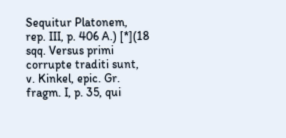Sequitur Platonem, rep. III, p. 406 A.) [*](18 sqq. Versus primi corrupte traditi sunt, v. Kinkel, epic. Gr. fragm. I, p. 35, qui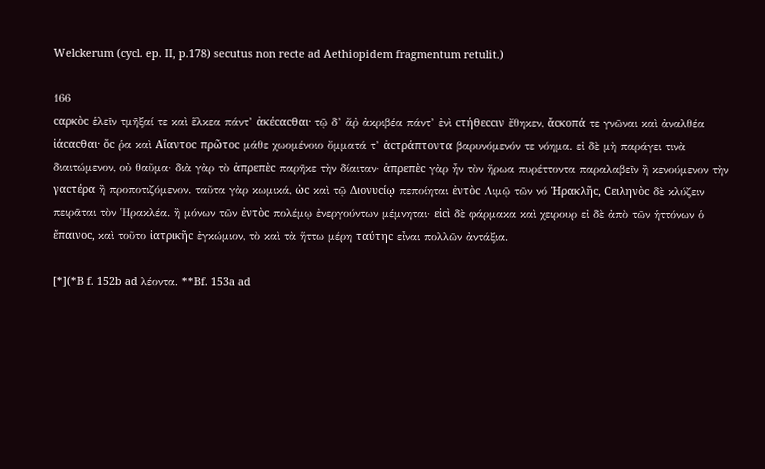Welckerum (cycl. ep. II, p.178) secutus non recte ad Aethiopidem fragmentum retulit.)

166
ϲαρκὸϲ ἑλεῖν τμῆξαί τε καὶ ἕλκεα πάντ’ ἀκέϲαϲθαι· τῷ δ’ ἄῤ ἀκριβέα πάντ’ ἐνὶ ϲτήθεϲϲιν ἔθηκεν, ἄϲκοπά τε γνῶναι καὶ ἀναλθέα ἰάϲαϲθαι· ὅϲ ῥα καὶ Αἴαντοϲ πρῶτοϲ μάθε χωομένοιο ὄμματά τ’ ἀϲτράπτοντα βαρυνόμενόν τε νόημα. εἰ δὲ μὴ παράγει τινὰ διαιτώμενον, οὐ θαῦμα· διὰ γὰρ τὸ ἀπρεπὲϲ παρῆκε τὴν δίαιταν· ἀπρεπὲϲ γὰρ ἦν τὸν ἥρωα πυρέττοντα παραλαβεῖν ἢ κενούμενον τὴν γαϲτέρα ἢ προποτιζόμενον. ταῦτα γὰρ κωμικά, ὡϲ καὶ τῷ Διονυϲίῳ πεποίηται ἐντὸϲ Λιμῷ τῶν νό Ἡρακλῆϲ, Ϲειληνὸϲ δὲ κλύζειν πειρᾶται τὸν Ἡρακλέα. ἢ μόνων τῶν ἐντὸϲ πολέμῳ ἐνεργούντων μέμνηται· εἰϲὶ δὲ φάρμακα καὶ χειρουρ εἰ δὲ ἀπὸ τῶν ἡττόνων ὁ ἔπαινοϲ, καὶ τοῦτο ἰατρικῆϲ ἐγκώμιον, τὸ καὶ τὰ ἥττω μέρη ταύτηϲ εἶναι πολλῶν ἀντάξια.

[*](*B f. 152b ad λέοντα. **Bf. 153a ad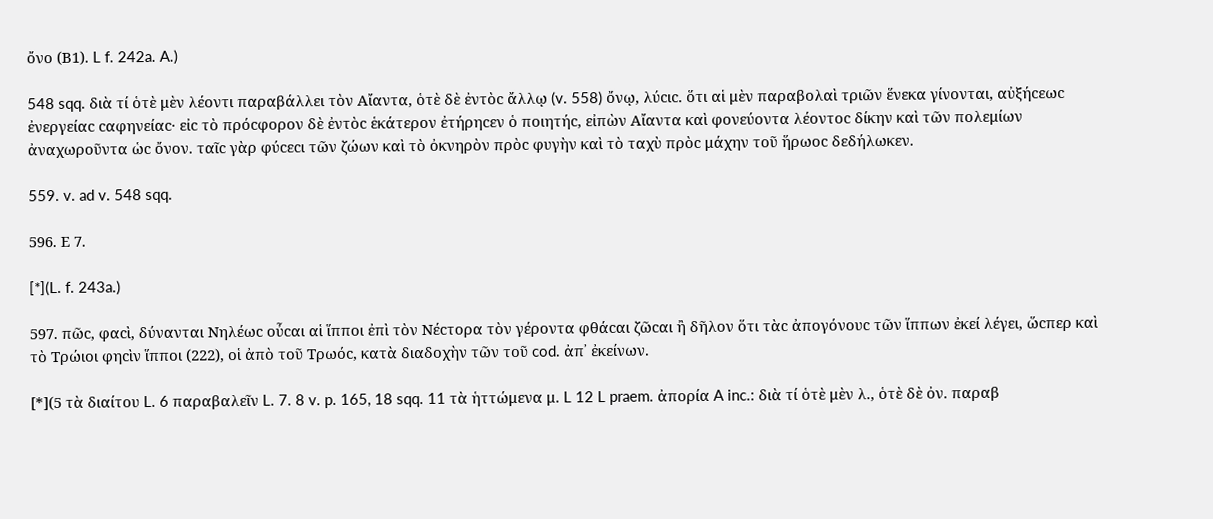ὄνο (Β1). L f. 242a. A.)

548 sqq. διὰ τί ὁτὲ μὲν λέοντι παραβάλλει τὸν Αἴαντα, ὁτὲ δὲ ἐντὸϲ ἄλλῳ (v. 558) ὄνῳ, λύϲιϲ. ὅτι αἱ μὲν παραβολαὶ τριῶν ἕνεκα γίνονται, αὐξήϲεωϲ ἐνεργείαϲ ϲαφηνείαϲ· εἰϲ τὸ πρόϲφορον δὲ ἐντὸϲ ἑκάτερον ἐτήρηϲεν ὁ ποιητήϲ, εἰπὼν Αἴαντα καὶ φονεύοντα λέοντοϲ δίκην καὶ τῶν πολεμίων ἀναχωροῦντα ὡϲ ὄνον. ταῖϲ γὰρ φύϲεϲι τῶν ζώων καὶ τὸ ὀκνηρὸν πρὸϲ φυγὴν καὶ τὸ ταχὺ πρὸϲ μάχην τοῦ ἥρωοϲ δεδήλωκεν.

559. v. ad v. 548 sqq.

596. Ε 7.

[*](L. f. 243a.)

597. πῶϲ, φαϲὶ, δύνανται Νηλέωϲ οὖϲαι αἱ ἵπποι ἐπὶ τὸν Νέϲτορα τὸν γέροντα φθάϲαι ζῶϲαι ἢ δῆλον ὅτι τὰϲ ἀπογόνουϲ τῶν ἵππων ἐκεί λέγει, ὥϲπερ καὶ τὸ Τρώιοι φηϲὶν ἵπποι (222), οἱ ἀπὸ τοῦ Τρωόϲ, κατὰ διαδοχὴν τῶν τοῦ cod. ἀπ᾿ ἐκείνων.

[*](5 τὰ διαίτου L. 6 παραβαλεῖν L. 7. 8 v. p. 165, 18 sqq. 11 τὰ ἡττώμενα μ. L 12 L praem. ἀπορία A inc.: διὰ τί ὁτὲ μὲν λ., ὁτὲ δὲ ὀν. παραβ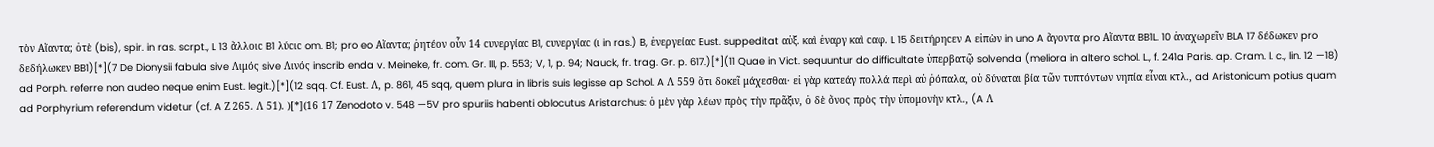τὸν Αἴαντα; ὀτὲ (bis), spir. in ras. scrpt., L 13 ἄλλοιϲ B1 λύϲιϲ om. B1; pro eo Αἴαντα; ῥητέον οὖν 14 ϲυνεργίαϲ B1, ϲυνεργίαϲ (ι in ras.) B, ἐνεργείαϲ Eust. suppeditat αὐξ. καὶ ἐναργ καὶ ϲαφ. L 15 δειτήρηϲεν A εἰπὼν in uno A ἄγοντα pro Αἴαντα BB1L. 10 ἀναχωρεῖν BLA 17 δέδωκεν pro δεδήλωκεν BB1)[*](7 De Dionysii fabula sive Λιμός sive Λινός inscrib enda v. Meineke, fr. com. Gr. III, p. 553; V, 1, p. 94; Nauck, fr. trag. Gr. p. 617.)[*](11 Quae in Vict. sequuntur do difficultate ὑπερβατῷ solvenda (meliora in altero schol. L., f. 241a Paris. ap. Cram. l. c., lin. 12 —18) ad Porph. referre non audeo neque enim Eust. legit.)[*](12 sqq. Cf. Eust. Λ, p. 861, 45 sqq, quem plura in libris suis legisse ap Schol. A Λ 559 ὅτι δοκεῖ μάχεσθαι· εἰ γὰρ κατεάγ πολλά περὶ αὐ ῥόπαλα, οὐ δύναται βία τῶν τυπτόντων νηπία εἶναι κτλ., ad Aristonicum potius quam ad Porphyrium referendum videtur (cf. A Ζ 265. Λ 51). )[*](16 17 Ζenodoto v. 548 —5V pro spuriis habenti oblocutus Aristarchus: ὁ μὲν γὰρ λέων πρὸς τὴν πρᾶξιν, ὁ δὲ ὄνος πρὸς τὴν ὑπομονὴν κτλ., (A Λ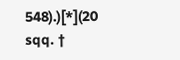548).)[*](20 sqq. †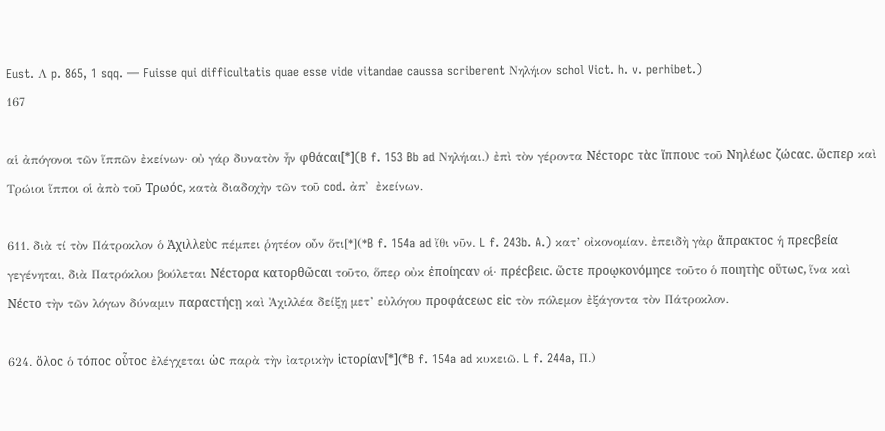Eust. Λ p. 865, 1 sqq. — Fuisse qui difficultatis quae esse vide vitandae caussa scriberent Νηλήιον schol Vict. h. v. perhibet.)
167

αἱ ἀπόγονοι τῶν ἵππῶν ἐκείνων· οὐ γάρ δυνατὸν ἦν φθάϲαι[*](B f. 153 Bb ad Νηλήιαι.) ἐπὶ τὸν γέροντα Νέϲτορϲ τὰϲ ἵππουϲ τοῦ Νηλέωϲ ζώϲαϲ. ὥϲπερ καὶ Τρώιοι ἵπποι οἱ ἀπὸ τοῦ Τρωόϲ, κατὰ διαδοχὴν τῶν τοῦ cod. ἀπ᾿  ἐκείνων.

611. διὰ τί τὸν Πάτροκλον ὁ Ἀχιλλεὺϲ πέμπει ῥητέον οὖν ὅτι[*](*B f. 154a ad ἴθι νῦν. L f. 243b. A.) κατ’ οἰκονομίαν. ἐπειδὴ γὰρ ἄπρακτοϲ ἡ πρεϲβεία γεγένηται, διὰ Πατρόκλου βούλεται Νέϲτορα κατορθῶϲαι τοῦτο, ὅπερ οὐκ ἐποίηϲαν οἱ· πρέϲβειϲ. ὥϲτε προῳκονόμηϲε τοῦτο ὁ ποιητὴϲ οὕτωϲ, ἵνα καὶ Νέϲτο τὴν τῶν λόγων δύναμιν παραϲτήϲῃ καὶ Ἀχιλλέα δείξῃ μετ’ εὐλόγου προφάϲεωϲ εἰϲ τὸν πόλεμον ἐξάγοντα τὸν Πάτροκλον.

624. ὅλοϲ ὁ τόποϲ οὗτοϲ ἐλέγχεται ὡϲ παρὰ τὴν ἰατρικὴν ἱϲτορίαν[*](*B f. 154a ad κυκειῶ. L f. 244a, Π.)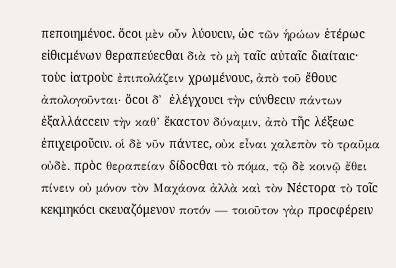πεποιημένοϲ. ὅϲοι μὲν οὖν λύουϲιν, ὡϲ τῶν ἡρώων ἑτέρωϲ εἰθιϲμένων θεραπεύεϲθαι διὰ τὸ μὴ ταῖϲ αὐταῖϲ διαίταιϲ· τοὺϲ ἰατροὺϲ ἐπιπολάζειν χρωμένουϲ, ἀπὸ τοῦ ἔθουϲ ἀπολογοῦνται· ὅϲοι δ᾿  ἐλέγχουϲι τὴν ϲύνθεϲιν πάντων ἐξαλλάϲϲειν τὴν καθ’ ἕκαϲτον δύναμιν, ἀπὸ τῆϲ λέξεωϲ ἐπιχειροῦϲιν. οἱ δὲ νῦν πάντεϲ, οὐκ εἶναι χαλεπὸν τὸ τραῦμα οὐδὲ. πρὸϲ θεραπείαν δίδοϲθαι τὸ πόμα, τῷ δὲ κοινῷ ἔθει πίνειν οὐ μόνον τὸν Μαχάονα ἀλλὰ καὶ τὸν Νέϲτορα τὸ τοῖϲ κεκμηκόϲι ϲκευαζόμενον ποτόν — τοιοῦτον γὰρ προϲφέρειν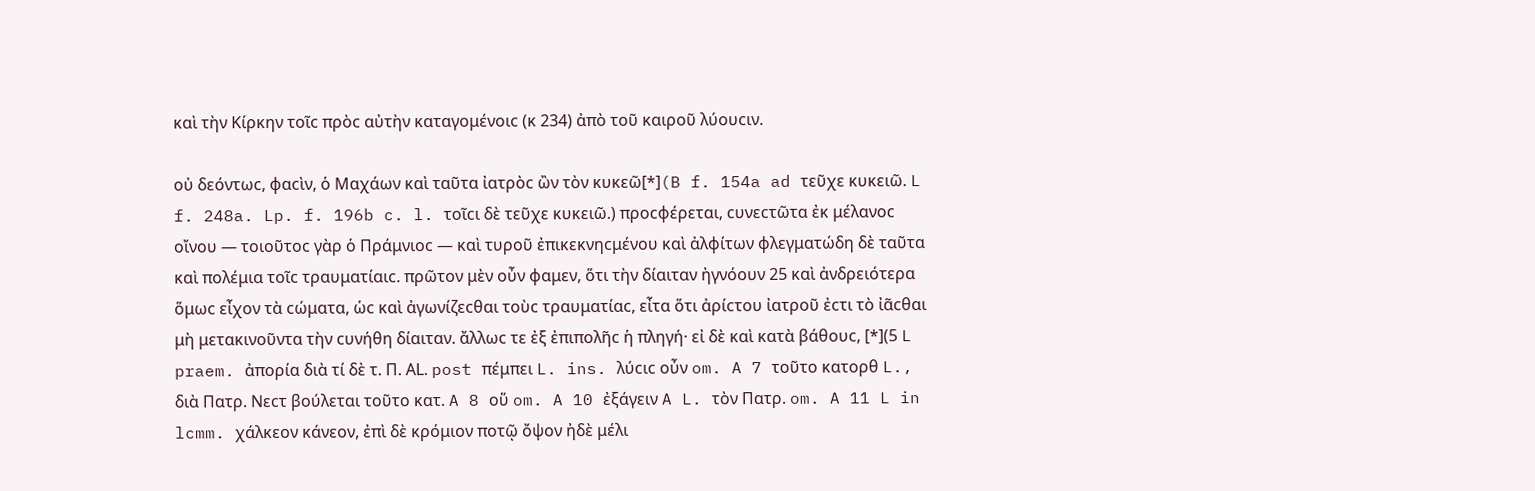καὶ τὴν Κίρκην τοῖϲ πρὸϲ αὐτὴν καταγομένοιϲ (κ 234) ἀπὸ τοῦ καιροῦ λύουϲιν.

οὐ δεόντωϲ, φαϲὶν, ὁ Μαχάων καὶ ταῦτα ἰατρὸϲ ὢν τὸν κυκεῶ[*](B f. 154a ad τεῦχε κυκειῶ. L f. 248a. Lp. f. 196b c. l. τοῖϲι δὲ τεῦχε κυκειῶ.) προϲφέρεται, ϲυνεϲτῶτα ἐκ μέλανοϲ οἴνου — τοιοῦτοϲ γὰρ ὁ Πράμνιοϲ — καὶ τυροῦ ἐπικεκνηϲμένου καὶ ἀλφίτων φλεγματώδη δὲ ταῦτα καὶ πολέμια τοῖϲ τραυματίαιϲ. πρῶτον μὲν οὖν φαμεν, ὅτι τὴν δίαιταν ἠγνόουν 25 καὶ ἀνδρειότερα ὅμωϲ εἶχον τὰ ϲώματα, ὡϲ καὶ ἀγωνίζεϲθαι τοὺϲ τραυματίαϲ, εἶτα ὅτι ἀρίϲτου ἰατροῦ ἐϲτι τὸ ἰᾶϲθαι μὴ μετακινοῦντα τὴν ϲυνήθη δίαιταν. ἄλλωϲ τε ἐξ ἐπιπολῆϲ ἡ πληγή· εἰ δὲ καὶ κατὰ βάθουϲ, [*](5 L praem. ἀπορία διὰ τί δὲ τ. Π. ΑL. post πέμπει L. ins. λύϲιϲ οὖν om. A 7 τοῦτο κατορθ L., διὰ Πατρ. Nεϲτ βούλεται τοῦτο κατ. A 8 οὕ om. A 10 ἐξάγειν A L. τὸν Πατρ. om. A 11 L in lcmm. χάλκεον κάνεον, ἐπὶ δὲ κρόμιον ποτῷ ὄψον ἠδὲ μέλι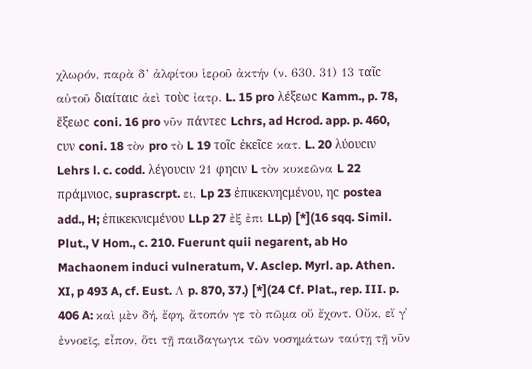χλωρόν, παρὰ δ’ ἀλφίτου ἱεροῦ ἀκτήν (ν. 630. 31) 13 ταῖϲ αὐτοῦ διαίταιϲ ἀεὶ τοὺϲ ἰατρ. L. 15 pro λέξεωϲ Kamm., p. 78, ἕξεωϲ coni. 16 pro νῦν πάντεϲ Lchrs, ad Hcrod. app. p. 460, ϲυν coni. 18 τὸν pro τὸ L 19 τοῖϲ ἐκεῖϲε κατ. L. 20 λύουϲιν Lehrs l. c. codd. λέγουϲιν 21 φηϲιν L τὸν κυκεῶνα L 22 πράμνιοϲ, suprascrpt. ει, Lp 23 ἐπικεκνηϲμένου, ηϲ postea add., H; ἐπικεκνιϲμένου LLp 27 ἐξ ἐπι LLp) [*](16 sqq. Simil. Plut., V Hom., c. 210. Fuerunt quii negarent, ab Ho Machaonem induci vulneratum, V. Asclep. Myrl. ap. Athen. XI, p 493 A, cf. Eust. Λ p. 870, 37.) [*](24 Cf. Plat., rep. III. p. 406 A: καὶ μὲν δή, ἔφη, ἄτοπόν γε τὸ πῶμα οὕ ἔχοντ. Οὔκ, εἴ γ᾿  ἐννοεῖς, εἶπον, ὅτι τῇ παιδαγωγικ τῶν νοσημάτων ταύτῃ τῇ νῦν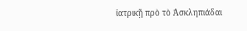ἰατρικῇ πρὸ τὸ Ἀσκληπιάδαι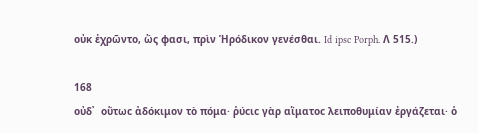οὐκ ἐχρῶντο, ὥς φασι, πρὶν Ἡρόδικον γενέσθαι. Id ipsc Porph. Λ 515.)

168
οὐδ᾿  οὕτωϲ ἀδόκιμον τὸ πόμα· ῥύϲιϲ γὰρ αἵματοϲ λειποθυμίαν ἐργάζεται· ὁ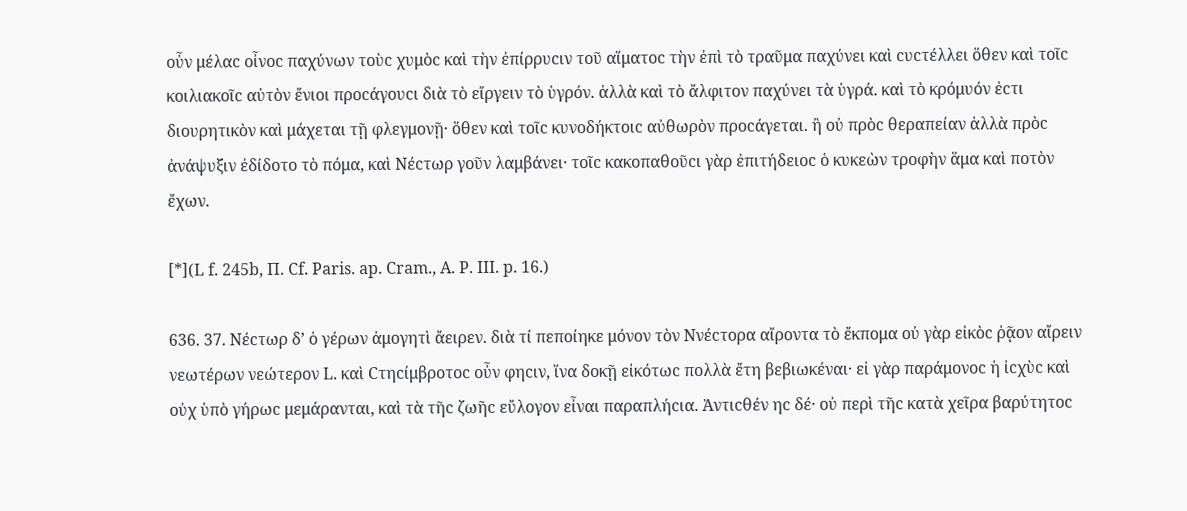οὖν μέλαϲ οἶνοϲ παχύνων τοὺϲ χυμὸϲ καὶ τὴν ἐπίρρυϲιν τοῦ αἵματοϲ τὴν ἐπὶ τὸ τραῦμα παχύνει καὶ ϲυϲτέλλει ὅθεν καὶ τοῖϲ κοιλιακοῖϲ αὐτὸν ἔνιοι προϲάγουϲι διὰ τὸ εἴργειν τὸ ὑγρόν. ἀλλὰ καὶ τὸ ἄλφιτον παχύνει τὰ ὑγρά. καὶ τὸ κρόμυόν ἐϲτι διουρητικὸν καὶ μάχεται τῇ φλεγμονῇ· ὅθεν καὶ τοῖϲ κυνοδήκτοιϲ αὐθωρὸν προϲάγεται. ἢ οὐ πρὸϲ θεραπείαν ἀλλὰ πρὸϲ ἀνάψυξιν ἐδίδοτο τὸ πόμα, καὶ Νέϲτωρ γοῦν λαμβάνει· τοῖϲ κακοπαθοῦϲι γὰρ ἐπιτήδειοϲ ὁ κυκεὼν τροφὴν ἅμα καὶ ποτὸν ἔχων.

[*](L f. 245b, Π. Cf. Paris. ap. Cram., A. P. III. p. 16.)

636. 37. Νέϲτωρ δ’ ὁ γέρων ἀμογητὶ ἄειρεν. διὰ τί πεποίηκε μόνον τὸν Ννέϲτορα αἴροντα τὸ ἔκπομα οὐ γὰρ εἰκὸϲ ῥᾷον αἴρειν νεωτέρων νεώτερον L. καὶ Ϲτηϲίμβροτοϲ οὖν φηϲιν, ἵνα δοκῇ εἰκότωϲ πολλὰ ἔτη βεβιωκέναι· εἰ γὰρ παράμονοϲ ἡ ἰϲχὺϲ καὶ οὐχ ὑπὸ γήρωϲ μεμάρανται, καὶ τὰ τῆϲ ζωῆϲ εὔλογον εἶναι παραπλήϲια. Ἀντιϲθέν ηϲ δέ· οὐ περὶ τῆϲ κατὰ χεῖρα βαρύτητοϲ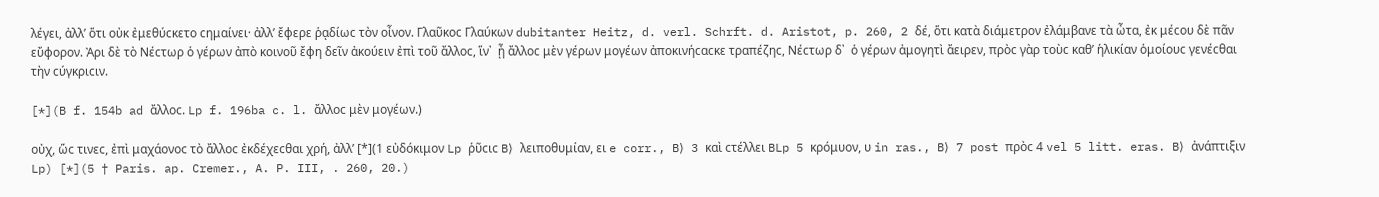λέγει, ἀλλ’ ὅτι οὐκ ἐμεθύϲκετο ϲημαίνει· ἀλλ’ ἔφερε ῥᾳδίωϲ τὸν οἶνον. Γλαῦκοϲ Γλαύκων dubitanter Heitz, d. verl. Schrft. d. Aristot, p. 260, 2 δέ, ὅτι κατὰ διάμετρον ἐλάμβανε τὰ ὦτα, ἐκ μέϲου δὲ πᾶν εὔφορον. Ἀρι δὲ τὸ Νέϲτωρ ὁ γέρων ἀπὸ κοινοῦ ἔφη δεῖν ἀκούειν ἐπὶ τοῦ ἄλλοϲ, ἵν᾿  ᾖ ἄλλοϲ μὲν γέρων μογέων ἀποκινήϲαϲκε τραπέζηϲ, Νέϲτωρ δ᾿  ὁ γέρων ἀμογητὶ ἄειρεν, πρὸϲ γὰρ τοὺϲ καθ’ ἡλικίαν ὁμοίουϲ γενέϲθαι τὴν ϲύγκριϲιν.

[*](B f. 154b ad ἄλλοϲ. Lp f. 196ba c. l. ἄλλοϲ μὲν μογέων.)

οὐχ, ὥϲ τινεϲ, ἐπὶ μαχάονοϲ τὸ ἄλλοϲ ἐκδέχεϲθαι χρή, ἀλλ’ [*](1 εὐδόκιμον Lp ῥῦϲιϲ B⟩ λειποθυμίαν, ει e corr., B⟩ 3 καὶ ϲτέλλει BLp 5 κρόμυον, υ in ras., B⟩ 7 post πρὸϲ 4 vel 5 litt. eras. B⟩ ἀνάπτιξιν Lp) [*](5 † Paris. ap. Cremer., A. P. III, . 260, 20.)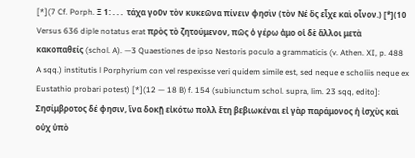[*](7 Cf. Porph. Ξ 1: . . .  τάχα γοῦν τὸν κυκεῶνα πίνειν φησὶν (τὸν Νέ ὃς εἶχε καὶ οἷνον.) [*](10 Versus 636 diple notatus erat πρὸς τὸ ζητούμενον, πῶς ὁ γέρω ἀμο οἱ δὲ ἄλλοι μετὰ κακοπαθείς (schol. A). —3 Quaestiones de ipso Nestoris poculo a grammaticis (v. Athen. XI, p. 488 A sqq.) institutis l Porphyrium con vel respexisse veri quidem simile est, sed neque e scholiis neque ex Eustathio probari potest) [*](12 — 18 B⟩ f. 154 (subiunctum schol. supra, lim. 23 sqq, edito]: Σησίμβροτος δέ φησιν, ἵνα δοκῇ εἰκότω πολλ ἔτη βεβιωκέναι εἰ γὰρ παράμονος ἡ ἰσχὺς καὶ οὐχ ὑπὸ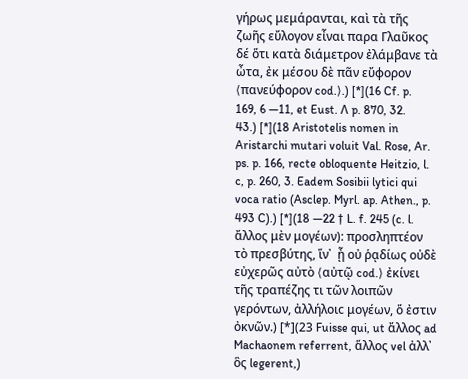γήρως μεμάρανται, καὶ τὰ τῆς ζωῆς εὔλογον εἶναι παρα Γλαῦκος δέ ὅτι κατὰ διάμετρον ἐλάμβανε τὰ ὦτα, ἐκ μέσου δὲ πᾶν εὔφορον ⟨πανεύφορον cod.⟩.) [*](16 Cf. p. 169, 6 —11, et Eust. Λ p. 870, 32. 43.) [*](18 Aristotelis nomen in Aristarchi mutari voluit Val. Rose, Ar. ps. p. 166, recte obloquente Heitzio, l. c, p. 260, 3. Eadem Sosibii lytici qui voca ratio (Asclep. Myrl. ap. Athen., p. 493 C).) [*](18 —22 † L. f. 245 (c. l. ἄλλος μὲν μογέων): προσληπτέον τὸ πρεσβύτης, ἵν᾿  ᾖ οὐ ῥᾳδίως οὐδὲ εὐχερῶς αὐτὸ ⟨αὐτῷ cod.⟩ ἐκίνει τῆς τραπέζης τι τῶν λοιπῶν γερόντων, ἀλλήλοιϲ μογέων, ὅ ἐστιν ὀκνῶν.) [*](23 Fuisse qui, ut ἄλλος ad Machaonem referrent, ἅλλος vel ἀλλ᾿  ὃς legerent,)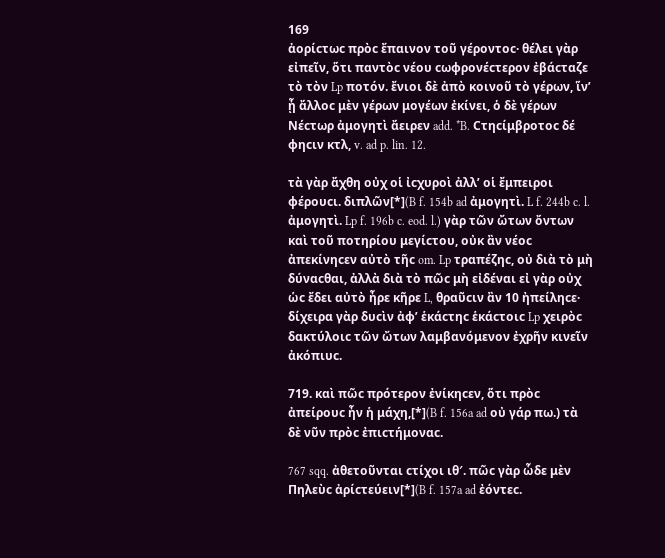169
ἀορίϲτωϲ πρὸϲ ἔπαινον τοῦ γέροντοϲ· θέλει γὰρ εἰπεῖν, ὅτι παντὸϲ νέου ϲωφρονέϲτερον ἐβάϲταζε τὸ τὸν Lp ποτόν. ἔνιοι δὲ ἀπὸ κοινοῦ τὸ γέρων, ἵν’ ᾖ ἄλλοϲ μὲν γέρων μογέων ἐκίνει, ὁ δὲ γέρων Νέϲτωρ ἀμογητὶ ἄειρεν add. *B. Ϲτηϲίμβροτοϲ δέ φηϲιν κτλ, v. ad p. lin. 12.

τὰ γὰρ ἄχθη οὐχ οἱ ἰϲχυροὶ ἀλλ’ οἱ ἔμπειροι φέρουϲι. διπλῶν[*](B f. 154b ad ἀμογητὶ. L f. 244b c. l. ἀμογητὶ. Lp f. 196b c. eod. l.) γὰρ τῶν ὤτων ὄντων καὶ τοῦ ποτηρίου μεγίϲτου, οὐκ ἂν νέοϲ ἀπεκίνηϲεν αὐτὸ τῆϲ om. Lp τραπέζηϲ, οὐ διὰ τὸ μὴ δύναϲθαι, ἀλλὰ διὰ τὸ πῶϲ μὴ εἰδέναι εἰ γὰρ οὐχ ὡϲ ἔδει αὐτὸ ἦρε κῆρε L, θραῦϲιν ἂν 10 ἠπείληϲε· δίχειρα γὰρ δυϲὶν ἀφ’ ἑκάϲτηϲ ἑκάϲτοιϲ Lp χειρὸϲ δακτύλοιϲ τῶν ὤτων λαμβανόμενον ἐχρῆν κινεῖν ἀκόπιυϲ.

719. καὶ πῶϲ πρότερον ἐνίκηϲεν, ὅτι πρὸϲ ἀπείρουϲ ἦν ἡ μάχη,[*](B f. 156a ad οὐ γάρ πω.) τὰ δὲ νῦν πρὸϲ ἐπιϲτήμοναϲ.

767 sqq. ἀθετοῦνται ϲτίχοι ιθ′. πῶϲ γὰρ ὧδε μὲν Πηλεὺϲ ἀρίϲτεύειν[*](B f. 157a ad ἐόντεϲ.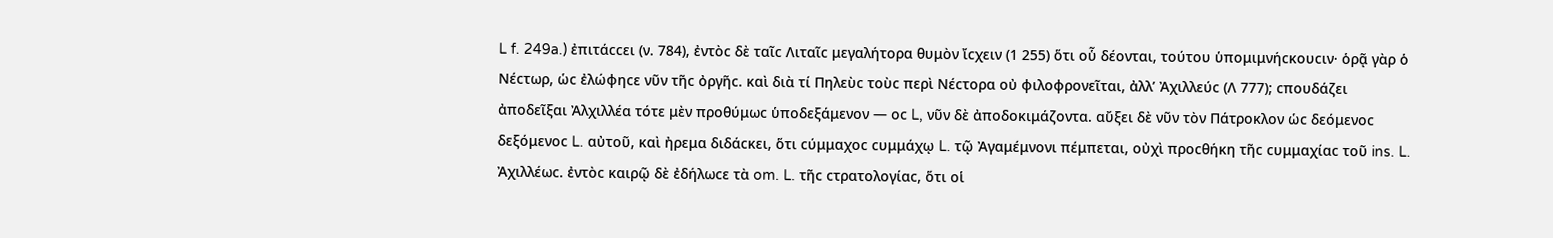L f. 249a.) ἐπιτάϲϲει (ν. 784), ἐντὸϲ δὲ ταῖϲ Λιταῖϲ μεγαλήτορα θυμὸν ἴϲχειν (1 255) ὅτι οὗ δέονται, τούτου ὑπομιμνήϲκουϲιν· ὁρᾷ γὰρ ὁ Νέϲτωρ, ὡϲ ἐλώφηϲε νῦν τῆϲ ὀργῆϲ. καὶ διὰ τί Πηλεὺϲ τοὺϲ περὶ Νέϲτορα οὐ φιλοφρονεῖται, ἀλλ’ Ἀχιλλεύϲ (Λ 777); ϲπουδάζει ἀποδεῖξαι Ἀλχιλλέα τότε μὲν προθύμωϲ ὑποδεξάμενον — οϲ L, νῦν δὲ ἀποδοκιμάζοντα. αὔξει δὲ νῦν τὸν Πάτροκλον ὡϲ δεόμενοϲ δεξόμενοϲ L. αὐτοῦ, καὶ ἠρεμα διδάϲκει, ὅτι ϲύμμαχοϲ ϲυμμάχῳ L. τῷ Ἀγαμέμνονι πέμπεται, οὐχὶ προϲθήκη τῆϲ ϲυμμαχίαϲ τοῦ ins. L. Ἀχιλλέωϲ. ἐντὸϲ καιρῷ δὲ ἐδήλωϲε τὰ om. L. τῆϲ ϲτρατολογίαϲ, ὅτι οἱ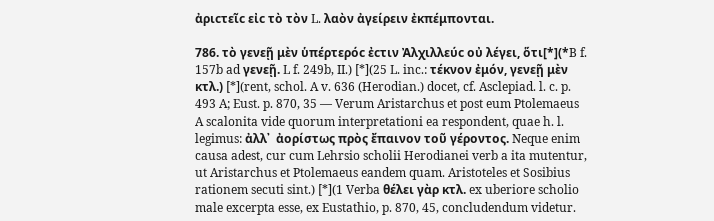ἀριϲτεῖϲ εἰϲ τὸ τὸν L. λαὸν ἀγείρειν ἐκπέμπονται.

786. τὸ γενεῇ μὲν ὑπέρτερόϲ ἐϲτιν Ἀλχιλλεύϲ οὐ λέγει, ὅτι[*](*B f. 157b ad γενεῇ. L f. 249b, II.) [*](25 L. inc.: τέκνον ἐμόν, γενεῇ μὲν κτλ.) [*](rent, schol. A v. 636 (Herodian.) docet, cf. Asclepiad. l. c. p. 493 A; Eust. p. 870, 35 — Verum Aristarchus et post eum Ptolemaeus A scalonita vide quorum interpretationi ea respondent, quae h. l. legimus: ἀλλ᾿  ἀορίστως πρὸς ἔπαινον τοῦ γέροντος. Neque enim causa adest, cur cum Lehrsio scholii Herodianei verb a ita mutentur, ut Aristarchus et Ptolemaeus eandem quam. Aristoteles et Sosibius rationem secuti sint.) [*](1 Verba θέλει γὰρ κτλ. ex uberiore scholio male excerpta esse, ex Eustathio, p. 870, 45, concludendum videtur.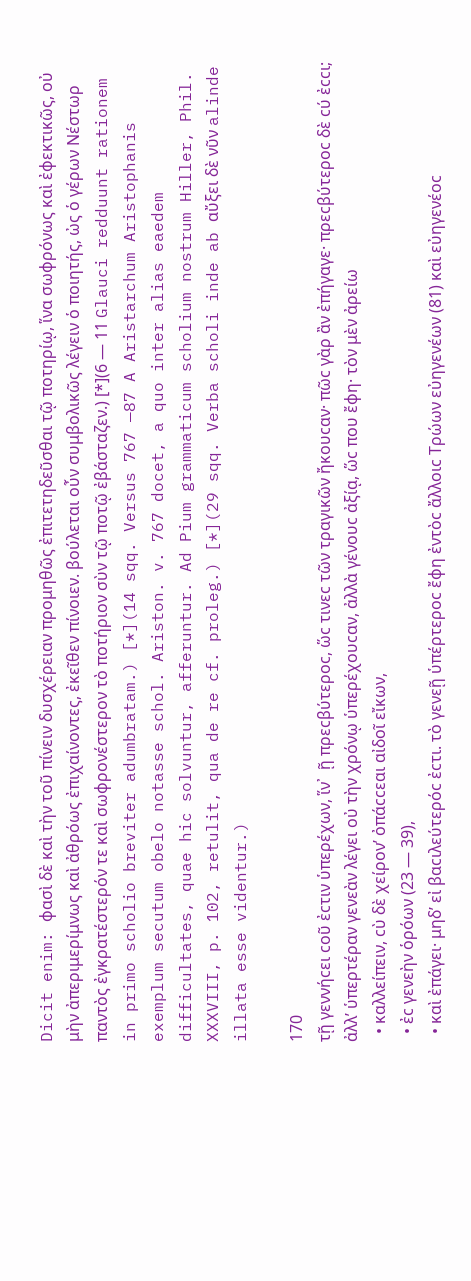Dicit enim: φασὶ δὲ καὶ τὴν τοῦ πίνειν δυσχέρειαν προμηθῶς ἐπιτετηδεῦσθαι τῷ ποτηρίῳ, ἵνα σωφρόνως καὶ ἐφεκτικῶς, οὐ μὴν ἀπεριμερίμνως καὶ ἀθρόως ἐπιχαίνοντες, ἐκεῖθεν πίνοιεν. βούλεται οὖν συμβολικῶς λέγειν ὁ ποιητής, ὠς ὁ γέρων Νέστωρ παντὸς ἐγκρατέστερόν τε καὶ σωφρονέστερον τὸ ποτήριον σὺν τῷ ποτῷ ἐβάσταζεν.) [*](6 — 11 Glauci redduunt rationem in primo scholio breviter adumbratam.) [*](14 sqq. Versus 767 —87 A Aristarchum Aristophanis exemplum secutum obelo notasse schol. Ariston. v. 767 docet, a quo inter alias eaedem difficultates, quae hic solvuntur, afferuntur. Ad Pium grammaticum scholium nostrum Hiller, Phil. XXXVIII, p. 102, retulit, qua de re cf. proleg.) [*](29 sqq. Verba scholi inde ab αὔξει δὲ νῦν alinde illata esse videntur.)

170
τῇ γεννήϲει ϲοῦ ἐϲτιν ὑπερέχων, ἵν᾿  ῇ πρεϲβύτεροϲ, ὥϲ τινεϲ τῶν τραγικῶν ἤκουϲαν· πῶϲ γὰρ ἂν ἐπήγαγε· πρεϲβύτεροϲ δὲ ϲύ ἐϲϲι; ἀλλ’ ὑπερτέραν γενεὰν λέγει οὐ τὴν χρόνῳ ὑπερέχουϲαν, ἀλλὰ γένουϲ ἀξίᾳ, ὥϲ που ἔφη· τὸν μὲν ἀρείω
  • καλλείπειν, ϲὺ δὲ χείρον’ ὀπάϲϲεαι αἰδοῖ εἴκων,
  • ἐϲ γενεὴν ὁρόων (23 — 39),
  • καὶ ἐπάγει· μηδ’ εἰ βαϲιλεύτερόϲ ἐϲτι. τὸ γενεῇ ὑπέρτεροϲ ἔφη ἐντὸϲ ἄλλοιϲ Τρώων εὐηγενέων (81) καὶ εὐηγενέοϲ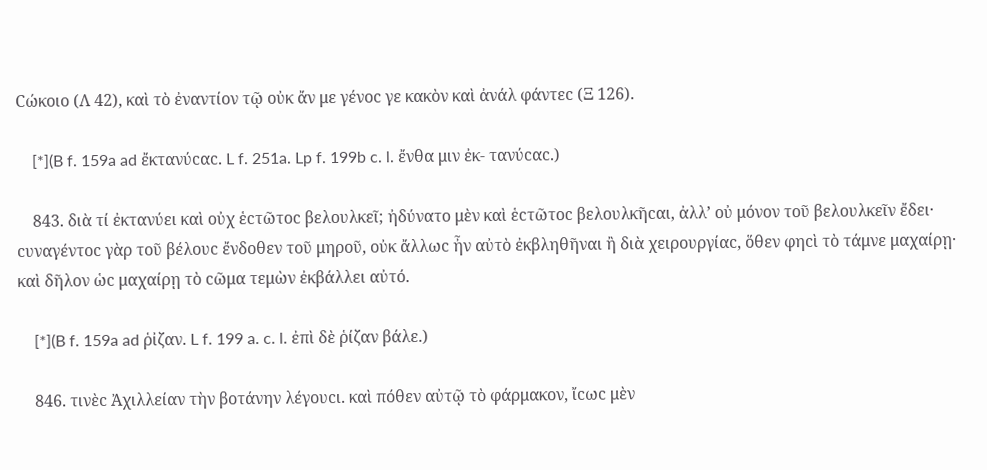Ϲώκοιο (Λ 42), καὶ τὸ ἐναντίον τῷ οὐκ ἄν με γένοϲ γε κακὸν καὶ ἀνάλ φάντεϲ (Ξ 126).

    [*](B f. 159a ad ἔκτανύϲαϲ. L f. 251a. Lp f. 199b c. l. ἔνθα μιν ἐκ- τανύϲαϲ.)

    843. διὰ τί ἐκτανύει καὶ οὐχ ἑϲτῶτοϲ βελουλκεῖ; ἠδύνατο μὲν καὶ ἑϲτῶτοϲ βελουλκῆϲαι, ἀλλ’ οὐ μόνον τοῦ βελουλκεῖν ἔδει· ϲυναγέντοϲ γὰρ τοῦ βέλουϲ ἔνδοθεν τοῦ μηροῦ, οὐκ ἄλλωϲ ἦν αὐτὸ ἐκβληθῆναι ἢ διὰ χειρουργίαϲ, ὅθεν φηϲὶ τὸ τάμνε μαχαίρῃ· καὶ δῆλον ὡϲ μαχαίρῃ τὸ ϲῶμα τεμὼν ἐκβάλλει αὐτό.

    [*](B f. 159a ad ῥἰζαν. L f. 199 a. c. l. ἐπὶ δὲ ῥίζαν βάλε.)

    846. τινὲϲ Ἀχιλλείαν τὴν βοτάνην λέγουϲι. καὶ πόθεν αὐτῷ τὸ φάρμακον, ἴϲωϲ μὲν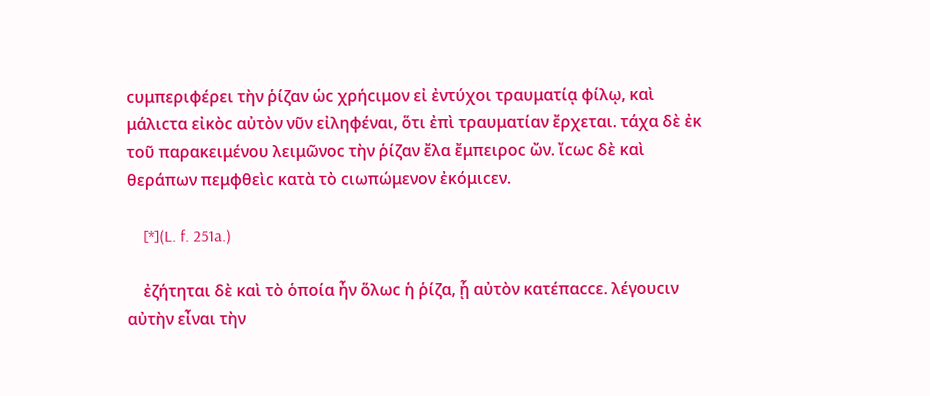ϲυμπεριφέρει τὴν ῥίζαν ὡϲ χρήϲιμον εἰ ἐντύχοι τραυματίᾳ φίλῳ, καὶ μάλιϲτα εἰκὸϲ αὐτὸν νῦν εἰληφέναι, ὅτι ἐπὶ τραυματίαν ἔρχεται. τάχα δὲ ἐκ τοῦ παρακειμένου λειμῶνοϲ τὴν ῥίζαν ἔλα ἔμπειροϲ ὤν. ἴϲωϲ δὲ καὶ θεράπων πεμφθεὶϲ κατὰ τὸ ϲιωπώμενον ἐκόμιϲεν.

    [*](L. f. 251a.)

    ἐζήτηται δὲ καὶ τὸ ὁποία ἦν ὅλωϲ ἡ ῥίζα, ᾗ αὐτὸν κατέπαϲϲε. λέγουϲιν αὐτὴν εἶναι τὴν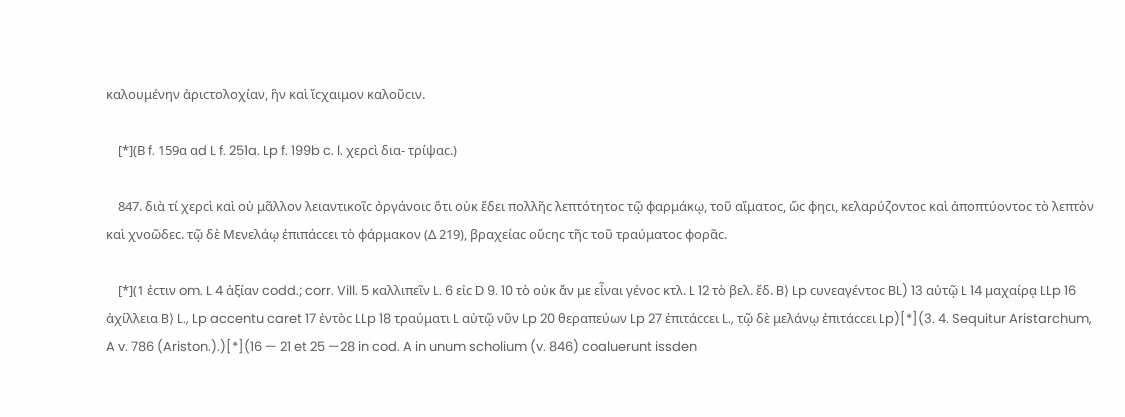καλουμένην ἀριϲτολοχίαν, ἣν καὶ ἴϲχαιμον καλοῦϲιν.

    [*](Β f. 159α αd L f. 251a. Lp f. 199b c. l. χερϲὶ δια- τρίψαϲ.)

    847. διὰ τί χερϲὶ καὶ οὐ μᾶλλον λειαντικοῖϲ ὀργάνοιϲ ὅτι οὐκ ἔδει πολλῆϲ λεπτότητοϲ τῷ φαρμάκῳ, τοῦ αἵματοϲ, ὥϲ φηϲι, κελαρύζοντοϲ καὶ ἀποπτύοντοϲ τὸ λεπτὸν καὶ χνοῶδεϲ. τῷ δὲ Μενελάῳ ἐπιπάϲϲει τὸ φάρμακον (Δ 219), βραχείαϲ οὔϲηϲ τῆϲ τοῦ τραύματοϲ φορᾶϲ.

    [*](1 ἐϲτιν om. L 4 ἀξίαν codd.; corr. Vill. 5 καλλιπεῖν L. 6 εἰϲ D 9. 10 τὸ οὐκ ἄν με εἶναι γένοϲ κτλ. L 12 τὸ βελ. ἔδ. B⟩ Lp ϲυνεαγέντοϲ BL) 13 αὐτῷ L 14 μαχαίρᾳ LLp 16 ἀχίλλεια B⟩ L., Lp accentu caret 17 ἐντὸϲ LLp 18 τραύματι L αὐτῷ νῦν Lp 20 θεραπεύων Lp 27 ἐπιτάϲϲει L., τῷ δὲ μελάνῳ ἐπιτάϲϲει Lp)[*](3. 4. Sequitur Aristarchum, A v. 786 (Ariston.).)[*](16 — 21 et 25 —28 in cod. A in unum scholium (v. 846) coaluerunt issden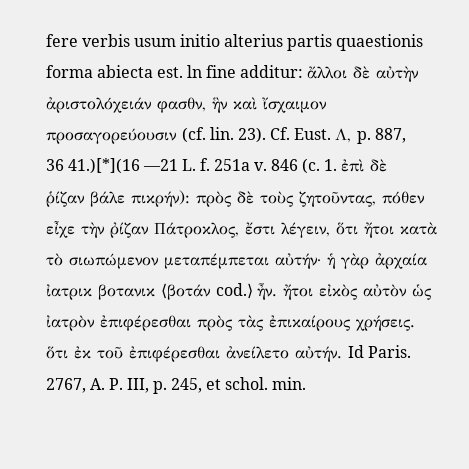fere verbis usum initio alterius partis quaestionis forma abiecta est. ln fine additur: ἄλλοι δὲ αὐτὴν ἀριστολόχειάν φασθν, ἣν καὶ ἴσχαιμον προσαγορεύουσιν (cf. lin. 23). Cf. Eust. Λ, p. 887, 36 41.)[*](16 —21 L. f. 251a v. 846 (c. 1. ἐπὶ δὲ ῥίζαν βάλε πικρήν): πρὸς δὲ τοὺς ζητοῦντας, πόθεν εἶχε τὴν ῤίζαν Πάτροκλος, ἔστι λέγειν, ὅτι ἤτοι κατὰ τὸ σιωπώμενον μεταπέμπεται αὐτήν· ἡ γὰρ ἀρχαία ἰατρικ βοτανικ ⟨βοτάν cod.⟩ ἦν. ἤτοι εἰκὸς αὐτὸν ὡς ἰατρὸν ἐπιφέρεσθαι πρὸς τὰς ἐπικαίρους χρήσεις. ὅτι ἐκ τοῦ ἐπιφέρεσθαι ἀνείλετο αὐτήν. Id Paris. 2767, A. P. III, p. 245, et schol. min.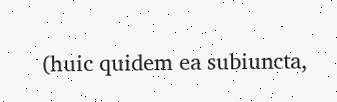(huic quidem ea subiuncta,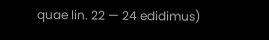quae lin. 22 — 24 edidimus)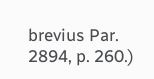brevius Par. 2894, p. 260.)